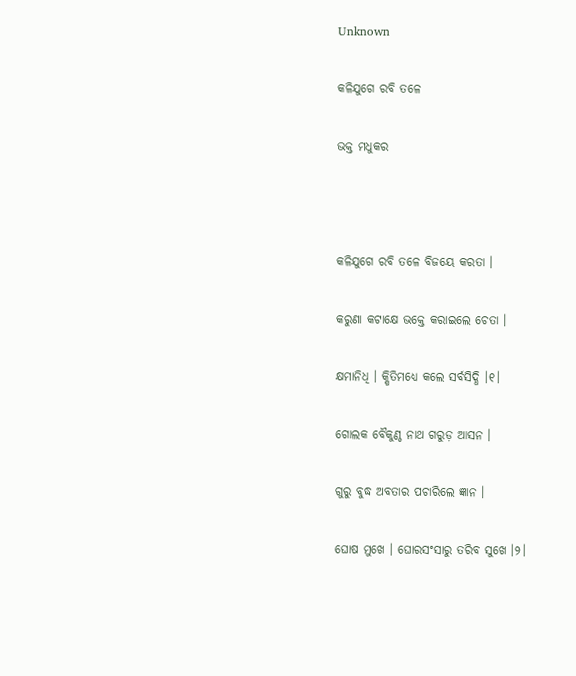Unknown

କଳିଯୁଗେ ରବି ତଳେ

ଭକ୍ତ ମଧୁକର



କଳିଯୁଗେ ରବି ତଳେ ବିଜୟେ କରତା ।

କରୁଣା କଟାକ୍ଷେ ଭକ୍ତେ କରାଇଲେ ଚେତା ।

କ୍ଷମାନିଧି । କ୍ଷିତିମଧ୍ୟେ କଲେ ସର୍ବସିଦ୍ଧି ।୧।

ଗୋଲକ ବୈକୁଣ୍ଠ ନାଥ ଗରୁଡ଼ ଆସନ ।

ଗୁରୁ ବୁଦ୍ଧ ଅବତାର ପଚାରିଲେ ଜ୍ଞାନ ।

ଘୋଷ ମୁଖେ । ଘୋରସଂସାରୁ ତରିବ ସୁଖେ ।୨।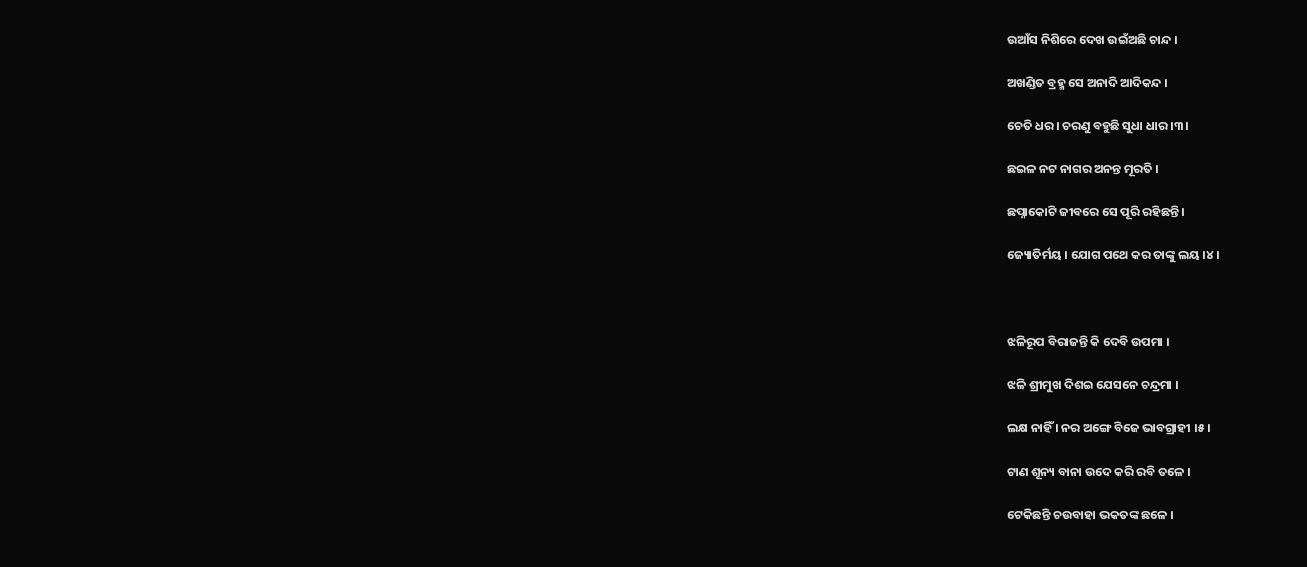ଉଆଁସ ନିଶିରେ ଦେଖ ଉଇଁଅଛି ଚାନ୍ଦ ।

ଅଖଣ୍ଡିତ ବ୍ରହ୍ମ ସେ ଅନାଦି ଆଦିକନ୍ଦ ।

ଚେତି ଧର । ଚରଣୁ ବହୁଛି ସୁଧା ଧାର ।୩।

ଛଇଳ ନଟ ନାଗର ଅନନ୍ତ ମୂରତି ।

ଛପ୍ନାକୋଟି ଜୀବରେ ସେ ପୂରି ରହିଛନ୍ତି ।

ଜ୍ୟୋତିର୍ମୟ । ଯୋଗ ପଥେ କର ତାଙ୍କୁ ଲୟ ।୪।



ଝଳିରୂପ ବିରାଜନ୍ତି କି ଦେବି ଉପମା ।

ଝଳି ଶ୍ରୀମୁଖ ଦିଶଇ ଯେସନେ ଚନ୍ଦ୍ରମା ।

ଲକ୍ଷ ନାହିଁ । ନର ଅଙ୍ଗେ ବିଜେ ଭାବଗ୍ରାହୀ ।୫।

ଟାଣ ଶୂନ୍ୟ ବାନା ଉଦେ କରି ରବି ତଳେ ।

ଟେକିଛନ୍ତି ଚଉବାହା ଭକତଙ୍କ ଛଳେ ।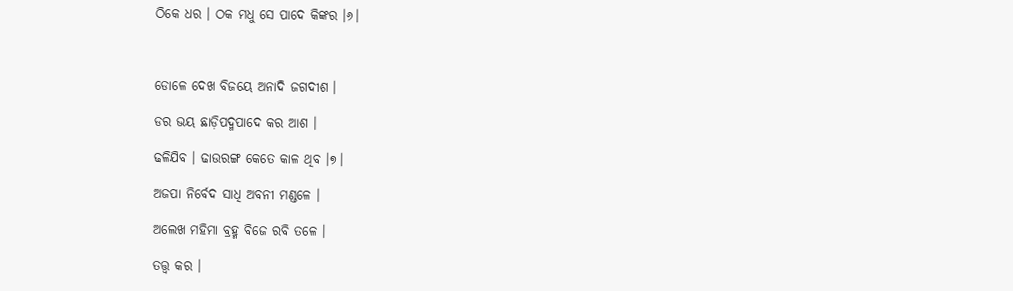ଠିକେ ଧର । ଠକ ମଧୁ ସେ ପାଦେ କିଙ୍କର ।୬।



ଡୋଳେ ଦେଖ ବିଜୟେ ଅନାଦି ଜଗଦୀଶ ।

ଡର ଭୟ ଛାଡ଼ିପଦ୍ମପାଦେ କର ଆଶ ।

ଢଳିଯିବ । ଢାଉରଙ୍ଗ କେତେ କାଳ ଥିବ ।୭।

ଅଜପା ନିର୍ବେଦ ସାଧି ଅବନୀ ମଣ୍ଡଳେ ।

ଅଲେଖ ମହିମା ବ୍ରହ୍ମ ବିଜେ ରବି ତଳେ ।

ତତ୍ତ୍ୱ କର ।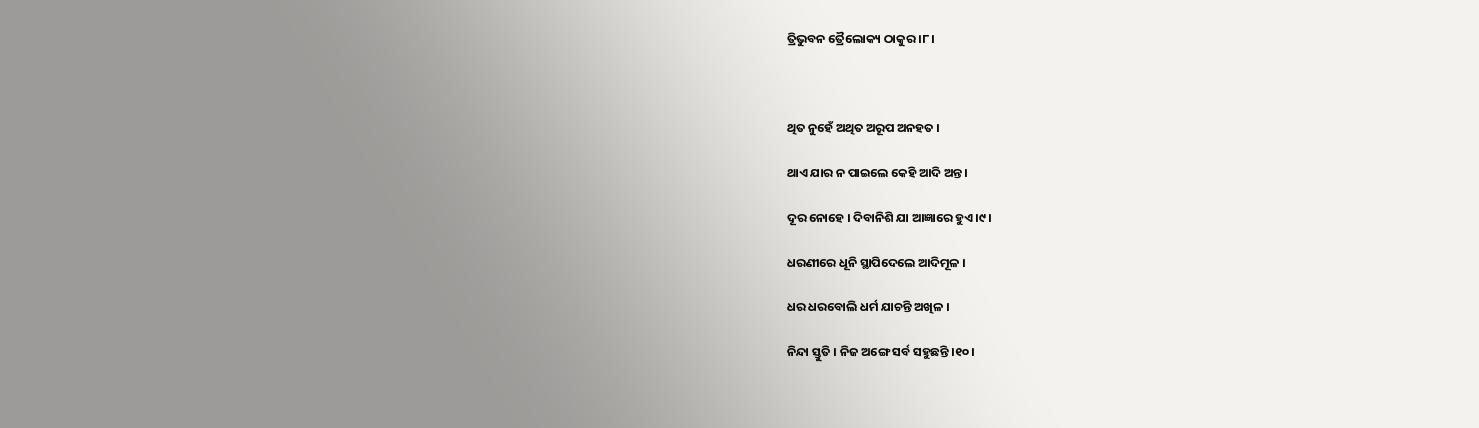ତ୍ରିଭୁବନ ତ୍ରୈଲୋକ୍ୟ ଠାକୁର ।୮।



ଥିତ ନୁହେଁ ଅଥିତ ଅରୂପ ଅନହତ ।

ଥାଏ ଯାର ନ ପାଇଲେ କେହି ଆଦି ଅନ୍ତ ।

ଦୂର ନୋହେ । ଦିବାନିଶି ଯା ଆଜ୍ଞାରେ ହୁଏ ।୯।

ଧରଣୀରେ ଧୂନି ସ୍ଥାପିଦେଲେ ଆଦିମୂଳ ।

ଧର ଧରବୋଲି ଧର୍ମ ଯାଚନ୍ତି ଅଖିଳ ।

ନିନ୍ଦା ସ୍ତୁତି । ନିଜ ଅଙ୍ଗେ ସର୍ବ ସହୁଛନ୍ତି ।୧୦।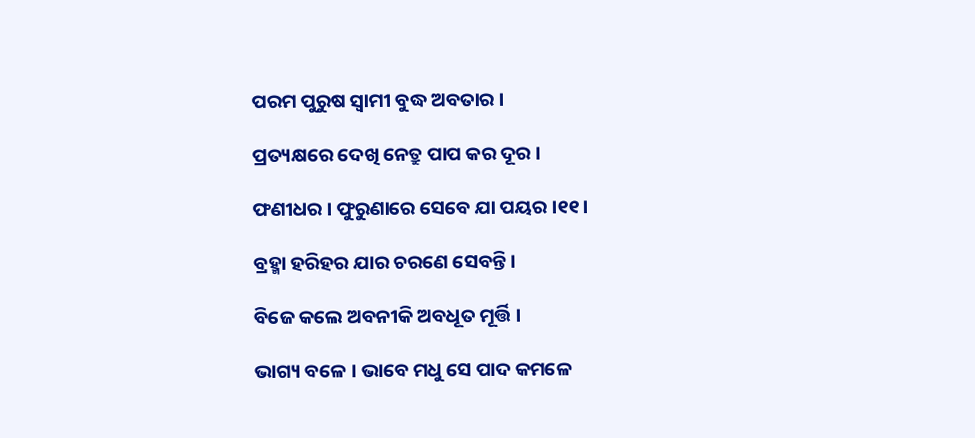ପରମ ପୁରୁଷ ସ୍ୱାମୀ ବୁଦ୍ଧ ଅବତାର ।

ପ୍ରତ୍ୟକ୍ଷରେ ଦେଖି ନେତ୍ରୁ ପାପ କର ଦୂର ।

ଫଣୀଧର । ଫୁରୁଣାରେ ସେବେ ଯା ପୟର ।୧୧।

ବ୍ରହ୍ମା ହରିହର ଯାର ଚରଣେ ସେବନ୍ତି ।

ବିଜେ କଲେ ଅବନୀକି ଅବଧୂତ ମୂର୍ତ୍ତି ।

ଭାଗ୍ୟ ବଳେ । ଭାବେ ମଧୁ ସେ ପାଦ କମଳେ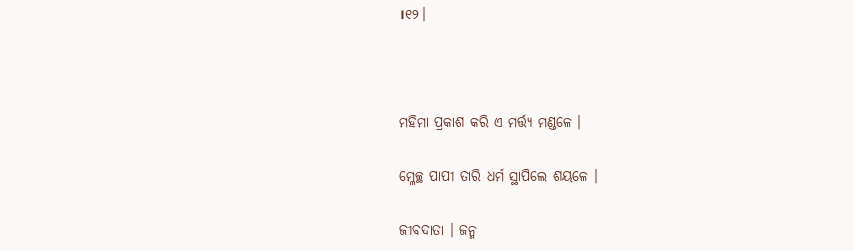।୧୨।



ମହିମା ପ୍ରକାଶ କରି ଏ ମର୍ତ୍ତ୍ୟ ମଣ୍ଡଳେ ।

ମ୍ଳେଚ୍ଛ ପାପୀ ତାରି ଧର୍ମ ସ୍ଥାପିଲେ ଶୟଳେ ।

ଜୀବଦାତା । ଜନ୍ମ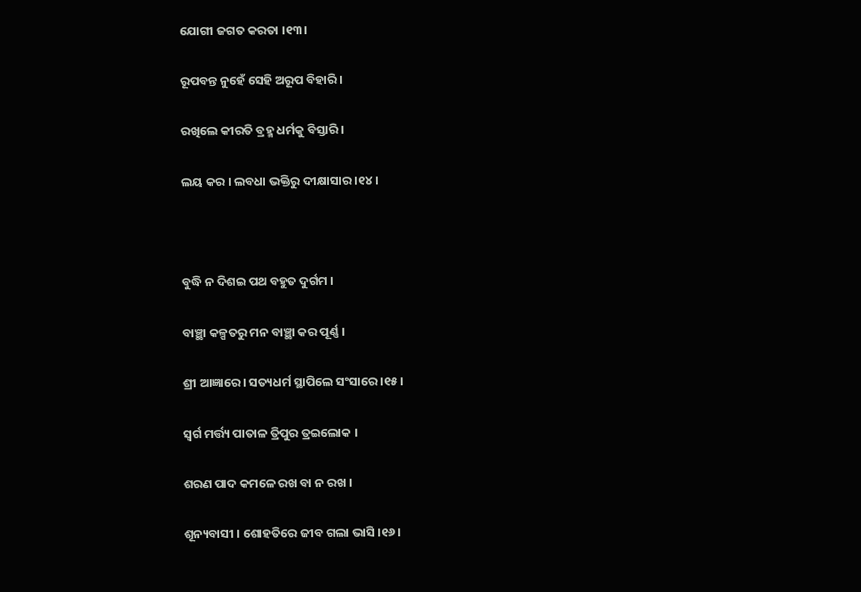ଯୋଗୀ ଜଗତ କରତା ।୧୩।

ରୂପବନ୍ତ ନୁହେଁ ସେହି ଅରୂପ ବିହାରି ।

ରଖିଲେ କୀରତି ବ୍ରହ୍ମ ଧର୍ମକୁ ବିସ୍ତାରି ।

ଲୟ କର । ଲବଧା ଭକ୍ତିରୁ ଦୀକ୍ଷାସାର ।୧୪।



ବୁଦ୍ଧି ନ ଦିଶଇ ପଥ ବହୁତ ଦୁର୍ଗମ ।

ବାଞ୍ଛା କଳ୍ପତରୁ ମନ ବାଞ୍ଛା କର ପୂର୍ଣ୍ଣ ।

ଶ୍ରୀ ଆଜ୍ଞାରେ । ସତ୍ୟଧର୍ମ ସ୍ଥାପିଲେ ସଂସାରେ ।୧୫।

ସ୍ୱର୍ଗ ମର୍ତ୍ତ୍ୟ ପାତାଳ ତ୍ରିପୁର ତ୍ରଇଲୋକ ।

ଶରଣ ପାଦ କମଳେ ରଖ ବା ନ ରଖ ।

ଶୂନ୍ୟବାସୀ । ଶୋହତିରେ ଜୀବ ଗଲା ଭାସି ।୧୬।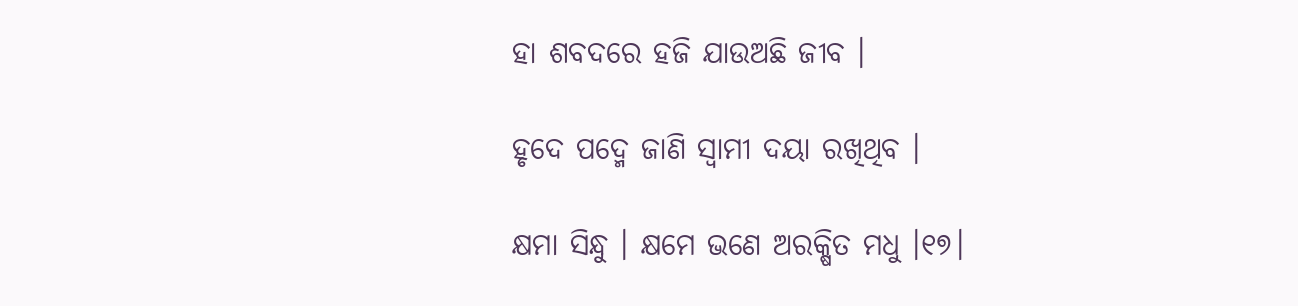ହା ଶବଦରେ ହଜି ଯାଉଅଛି ଜୀବ ।

ହୃଦେ ପଦ୍ମେ ଜାଣି ସ୍ୱାମୀ ଦୟା ରଖିଥିବ ।

କ୍ଷମା ସିନ୍ଧୁ । କ୍ଷମେ ଭଣେ ଅରକ୍ଷିତ ମଧୁ ।୧୭।